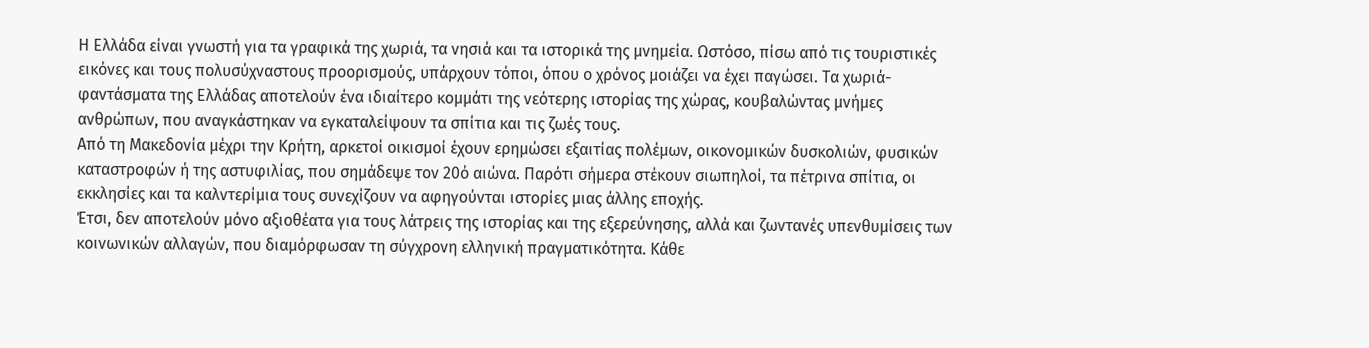Η Ελλάδα είναι γνωστή για τα γραφικά της χωριά, τα νησιά και τα ιστορικά της μνημεία. Ωστόσο, πίσω από τις τουριστικές εικόνες και τους πολυσύχναστους προορισμούς, υπάρχουν τόποι, όπου ο χρόνος μοιάζει να έχει παγώσει. Τα χωριά-φαντάσματα της Ελλάδας αποτελούν ένα ιδιαίτερο κομμάτι της νεότερης ιστορίας της χώρας, κουβαλώντας μνήμες ανθρώπων, που αναγκάστηκαν να εγκαταλείψουν τα σπίτια και τις ζωές τους.
Από τη Μακεδονία μέχρι την Κρήτη, αρκετοί οικισμοί έχουν ερημώσει εξαιτίας πολέμων, οικονομικών δυσκολιών, φυσικών καταστροφών ή της αστυφιλίας, που σημάδεψε τον 20ό αιώνα. Παρότι σήμερα στέκουν σιωπηλοί, τα πέτρινα σπίτια, οι εκκλησίες και τα καλντερίμια τους συνεχίζουν να αφηγούνται ιστορίες μιας άλλης εποχής.
Έτσι, δεν αποτελούν μόνο αξιοθέατα για τους λάτρεις της ιστορίας και της εξερεύνησης, αλλά και ζωντανές υπενθυμίσεις των κοινωνικών αλλαγών, που διαμόρφωσαν τη σύγχρονη ελληνική πραγματικότητα. Κάθε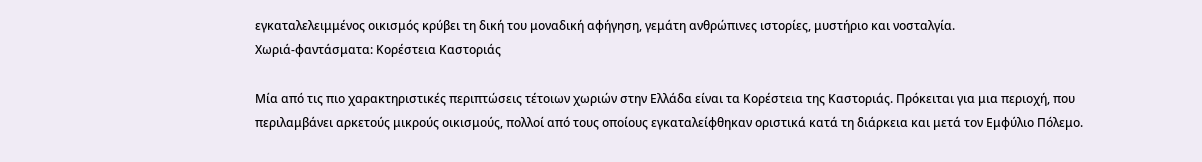εγκαταλελειμμένος οικισμός κρύβει τη δική του μοναδική αφήγηση, γεμάτη ανθρώπινες ιστορίες, μυστήριο και νοσταλγία.
Χωριά-φαντάσματα: Κορέστεια Καστοριάς

Μία από τις πιο χαρακτηριστικές περιπτώσεις τέτοιων χωριών στην Ελλάδα είναι τα Κορέστεια της Καστοριάς. Πρόκειται για μια περιοχή, που περιλαμβάνει αρκετούς μικρούς οικισμούς, πολλοί από τους οποίους εγκαταλείφθηκαν οριστικά κατά τη διάρκεια και μετά τον Εμφύλιο Πόλεμο.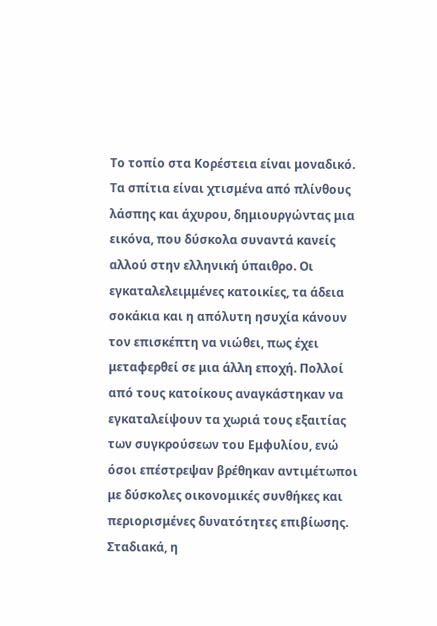Το τοπίο στα Κορέστεια είναι μοναδικό. Τα σπίτια είναι χτισμένα από πλίνθους λάσπης και άχυρου, δημιουργώντας μια εικόνα, που δύσκολα συναντά κανείς αλλού στην ελληνική ύπαιθρο. Οι εγκαταλελειμμένες κατοικίες, τα άδεια σοκάκια και η απόλυτη ησυχία κάνουν τον επισκέπτη να νιώθει, πως έχει μεταφερθεί σε μια άλλη εποχή. Πολλοί από τους κατοίκους αναγκάστηκαν να εγκαταλείψουν τα χωριά τους εξαιτίας των συγκρούσεων του Εμφυλίου, ενώ όσοι επέστρεψαν βρέθηκαν αντιμέτωποι με δύσκολες οικονομικές συνθήκες και περιορισμένες δυνατότητες επιβίωσης. Σταδιακά, η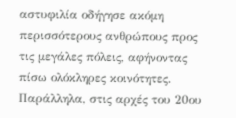αστυφιλία οδήγησε ακόμη περισσότερους ανθρώπους προς τις μεγάλες πόλεις, αφήνοντας πίσω ολόκληρες κοινότητες. Παράλληλα, στις αρχές του 20ου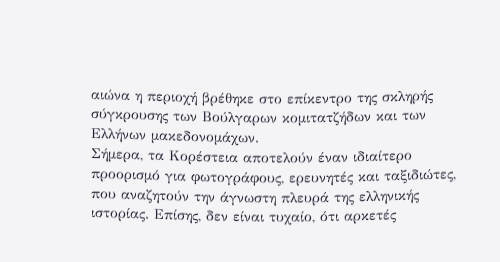αιώνα η περιοχή βρέθηκε στο επίκεντρο της σκληρής σύγκρουσης των Βούλγαρων κομιτατζήδων και των Ελλήνων μακεδονομάχων.
Σήμερα, τα Κορέστεια αποτελούν έναν ιδιαίτερο προορισμό για φωτογράφους, ερευνητές και ταξιδιώτες, που αναζητούν την άγνωστη πλευρά της ελληνικής ιστορίας. Επίσης, δεν είναι τυχαίο, ότι αρκετές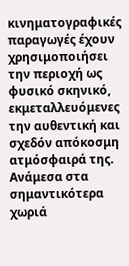κινηματογραφικές παραγωγές έχουν χρησιμοποιήσει την περιοχή ως φυσικό σκηνικό, εκμεταλλευόμενες την αυθεντική και σχεδόν απόκοσμη ατμόσφαιρά της.
Ανάμεσα στα σημαντικότερα χωριά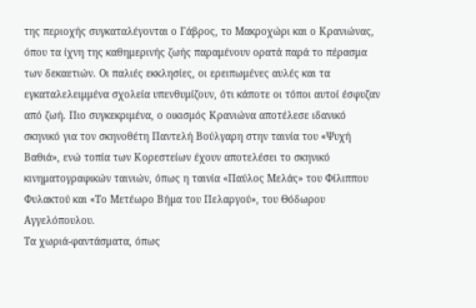της περιοχής συγκαταλέγονται ο Γάβρος, το Μακροχώρι και ο Κρανιώνας, όπου τα ίχνη της καθημερινής ζωής παραμένουν ορατά παρά το πέρασμα των δεκαετιών. Οι παλιές εκκλησίες, οι ερειπωμένες αυλές και τα εγκαταλελειμμένα σχολεία υπενθυμίζουν, ότι κάποτε οι τόποι αυτοί έσφυζαν από ζωή. Πιο συγκεκριμένα, ο οικισμός Κρανιώνα αποτέλεσε ιδανικό σκηνικό για τον σκηνοθέτη Παντελή Βούλγαρη στην ταινία του «Ψυχή Βαθιά», ενώ τοπία των Κορεστείων έχουν αποτελέσει το σκηνικό κινηματογραφικών ταινιών, όπως η ταινία «Παύλος Μελάς» του Φίλιππου Φυλακτού και «Το Μετέωρο Βήµα του Πελαργού», του Θόδωρου Αγγελόπουλου.
Τα χωριά-φαντάσματα, όπως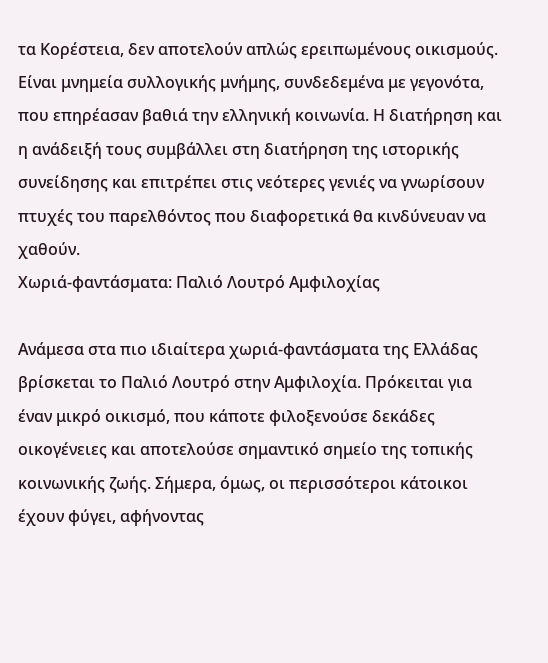τα Κορέστεια, δεν αποτελούν απλώς ερειπωμένους οικισμούς. Είναι μνημεία συλλογικής μνήμης, συνδεδεμένα με γεγονότα, που επηρέασαν βαθιά την ελληνική κοινωνία. Η διατήρηση και η ανάδειξή τους συμβάλλει στη διατήρηση της ιστορικής συνείδησης και επιτρέπει στις νεότερες γενιές να γνωρίσουν πτυχές του παρελθόντος που διαφορετικά θα κινδύνευαν να χαθούν.
Χωριά-φαντάσματα: Παλιό Λουτρό Αμφιλοχίας

Ανάμεσα στα πιο ιδιαίτερα χωριά-φαντάσματα της Ελλάδας βρίσκεται το Παλιό Λουτρό στην Αμφιλοχία. Πρόκειται για έναν μικρό οικισμό, που κάποτε φιλοξενούσε δεκάδες οικογένειες και αποτελούσε σημαντικό σημείο της τοπικής κοινωνικής ζωής. Σήμερα, όμως, οι περισσότεροι κάτοικοι έχουν φύγει, αφήνοντας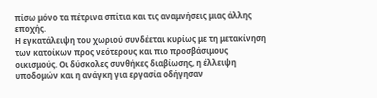πίσω μόνο τα πέτρινα σπίτια και τις αναμνήσεις μιας άλλης εποχής.
Η εγκατάλειψη του χωριού συνδέεται κυρίως με τη μετακίνηση των κατοίκων προς νεότερους και πιο προσβάσιμους οικισμούς. Οι δύσκολες συνθήκες διαβίωσης, η έλλειψη υποδομών και η ανάγκη για εργασία οδήγησαν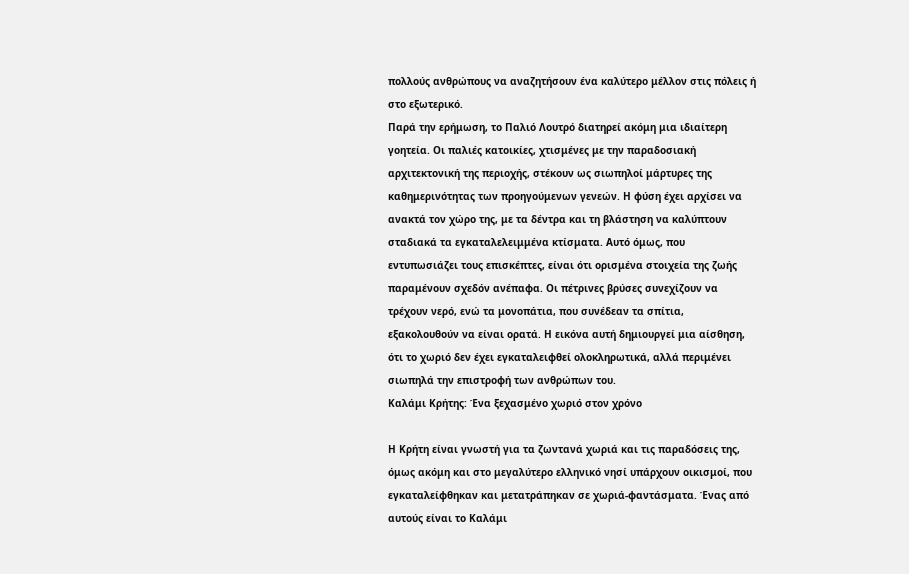πολλούς ανθρώπους να αναζητήσουν ένα καλύτερο μέλλον στις πόλεις ή στο εξωτερικό.
Παρά την ερήμωση, το Παλιό Λουτρό διατηρεί ακόμη μια ιδιαίτερη γοητεία. Οι παλιές κατοικίες, χτισμένες με την παραδοσιακή αρχιτεκτονική της περιοχής, στέκουν ως σιωπηλοί μάρτυρες της καθημερινότητας των προηγούμενων γενεών. Η φύση έχει αρχίσει να ανακτά τον χώρο της, με τα δέντρα και τη βλάστηση να καλύπτουν σταδιακά τα εγκαταλελειμμένα κτίσματα. Αυτό όμως, που εντυπωσιάζει τους επισκέπτες, είναι ότι ορισμένα στοιχεία της ζωής παραμένουν σχεδόν ανέπαφα. Οι πέτρινες βρύσες συνεχίζουν να τρέχουν νερό, ενώ τα μονοπάτια, που συνέδεαν τα σπίτια, εξακολουθούν να είναι ορατά. Η εικόνα αυτή δημιουργεί μια αίσθηση, ότι το χωριό δεν έχει εγκαταλειφθεί ολοκληρωτικά, αλλά περιμένει σιωπηλά την επιστροφή των ανθρώπων του.
Καλάμι Κρήτης: Ένα ξεχασμένο χωριό στον χρόνο

Η Κρήτη είναι γνωστή για τα ζωντανά χωριά και τις παραδόσεις της, όμως ακόμη και στο μεγαλύτερο ελληνικό νησί υπάρχουν οικισμοί, που εγκαταλείφθηκαν και μετατράπηκαν σε χωριά-φαντάσματα. Ένας από αυτούς είναι το Καλάμι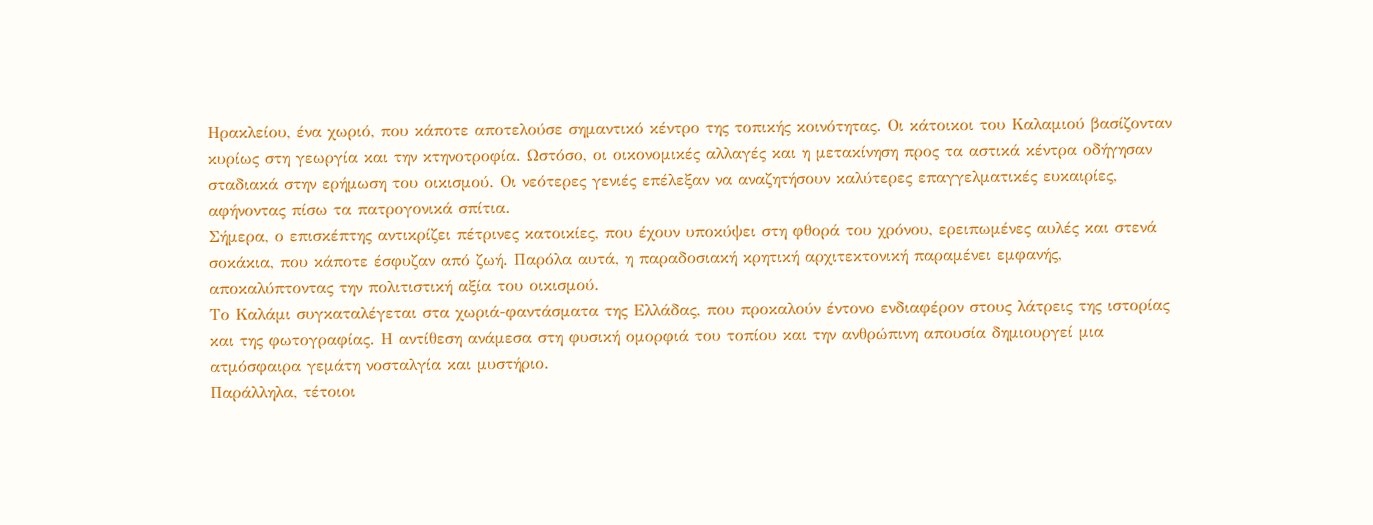Ηρακλείου, ένα χωριό, που κάποτε αποτελούσε σημαντικό κέντρο της τοπικής κοινότητας. Οι κάτοικοι του Καλαμιού βασίζονταν κυρίως στη γεωργία και την κτηνοτροφία. Ωστόσο, οι οικονομικές αλλαγές και η μετακίνηση προς τα αστικά κέντρα οδήγησαν σταδιακά στην ερήμωση του οικισμού. Οι νεότερες γενιές επέλεξαν να αναζητήσουν καλύτερες επαγγελματικές ευκαιρίες, αφήνοντας πίσω τα πατρογονικά σπίτια.
Σήμερα, ο επισκέπτης αντικρίζει πέτρινες κατοικίες, που έχουν υποκύψει στη φθορά του χρόνου, ερειπωμένες αυλές και στενά σοκάκια, που κάποτε έσφυζαν από ζωή. Παρόλα αυτά, η παραδοσιακή κρητική αρχιτεκτονική παραμένει εμφανής, αποκαλύπτοντας την πολιτιστική αξία του οικισμού.
Το Καλάμι συγκαταλέγεται στα χωριά-φαντάσματα της Ελλάδας, που προκαλούν έντονο ενδιαφέρον στους λάτρεις της ιστορίας και της φωτογραφίας. Η αντίθεση ανάμεσα στη φυσική ομορφιά του τοπίου και την ανθρώπινη απουσία δημιουργεί μια ατμόσφαιρα γεμάτη νοσταλγία και μυστήριο.
Παράλληλα, τέτοιοι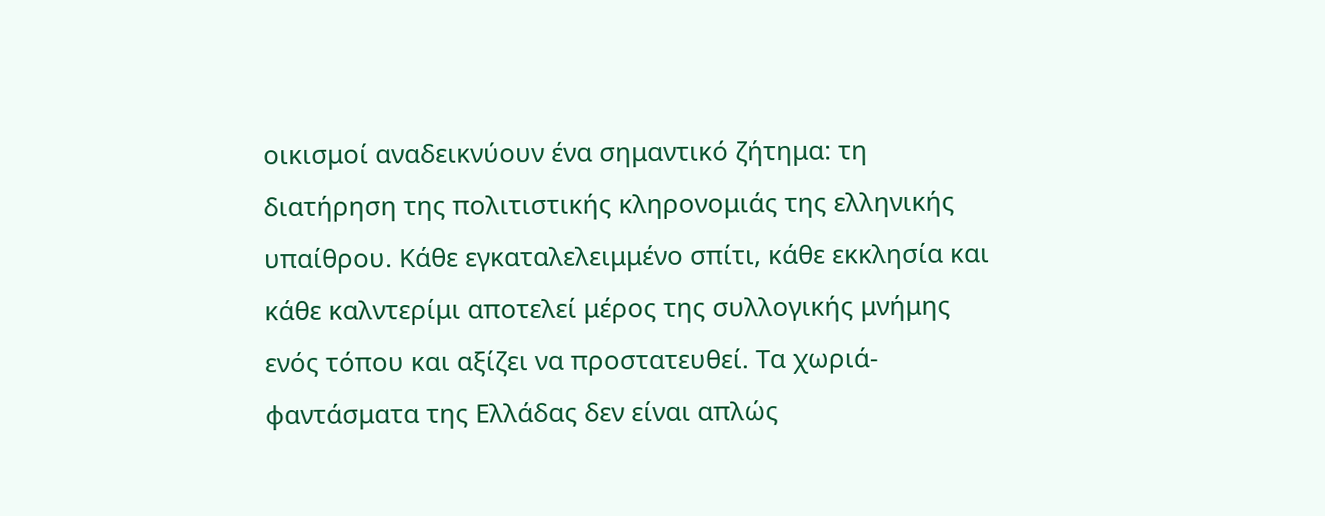οικισμοί αναδεικνύουν ένα σημαντικό ζήτημα: τη διατήρηση της πολιτιστικής κληρονομιάς της ελληνικής υπαίθρου. Κάθε εγκαταλελειμμένο σπίτι, κάθε εκκλησία και κάθε καλντερίμι αποτελεί μέρος της συλλογικής μνήμης ενός τόπου και αξίζει να προστατευθεί. Τα χωριά-φαντάσματα της Ελλάδας δεν είναι απλώς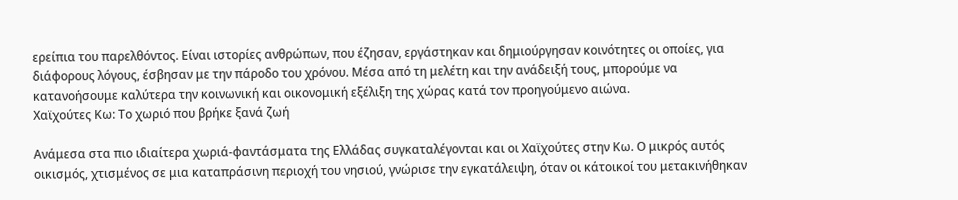ερείπια του παρελθόντος. Είναι ιστορίες ανθρώπων, που έζησαν, εργάστηκαν και δημιούργησαν κοινότητες οι οποίες, για διάφορους λόγους, έσβησαν με την πάροδο του χρόνου. Μέσα από τη μελέτη και την ανάδειξή τους, μπορούμε να κατανοήσουμε καλύτερα την κοινωνική και οικονομική εξέλιξη της χώρας κατά τον προηγούμενο αιώνα.
Χαϊχούτες Κω: Το χωριό που βρήκε ξανά ζωή

Ανάμεσα στα πιο ιδιαίτερα χωριά-φαντάσματα της Ελλάδας συγκαταλέγονται και οι Χαϊχούτες στην Κω. Ο μικρός αυτός οικισμός, χτισμένος σε μια καταπράσινη περιοχή του νησιού, γνώρισε την εγκατάλειψη, όταν οι κάτοικοί του μετακινήθηκαν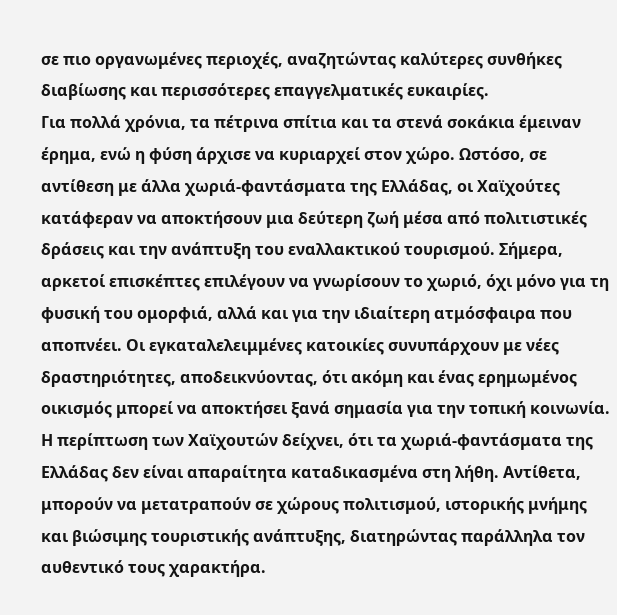σε πιο οργανωμένες περιοχές, αναζητώντας καλύτερες συνθήκες διαβίωσης και περισσότερες επαγγελματικές ευκαιρίες.
Για πολλά χρόνια, τα πέτρινα σπίτια και τα στενά σοκάκια έμειναν έρημα, ενώ η φύση άρχισε να κυριαρχεί στον χώρο. Ωστόσο, σε αντίθεση με άλλα χωριά-φαντάσματα της Ελλάδας, οι Χαϊχούτες κατάφεραν να αποκτήσουν μια δεύτερη ζωή μέσα από πολιτιστικές δράσεις και την ανάπτυξη του εναλλακτικού τουρισμού. Σήμερα, αρκετοί επισκέπτες επιλέγουν να γνωρίσουν το χωριό, όχι μόνο για τη φυσική του ομορφιά, αλλά και για την ιδιαίτερη ατμόσφαιρα που αποπνέει. Οι εγκαταλελειμμένες κατοικίες συνυπάρχουν με νέες δραστηριότητες, αποδεικνύοντας, ότι ακόμη και ένας ερημωμένος οικισμός μπορεί να αποκτήσει ξανά σημασία για την τοπική κοινωνία. Η περίπτωση των Χαϊχουτών δείχνει, ότι τα χωριά-φαντάσματα της Ελλάδας δεν είναι απαραίτητα καταδικασμένα στη λήθη. Αντίθετα, μπορούν να μετατραπούν σε χώρους πολιτισμού, ιστορικής μνήμης και βιώσιμης τουριστικής ανάπτυξης, διατηρώντας παράλληλα τον αυθεντικό τους χαρακτήρα.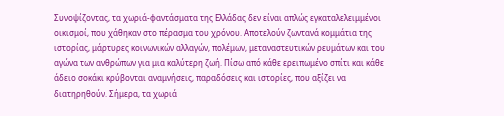Συνοψίζοντας, τα χωριά-φαντάσματα της Ελλάδας δεν είναι απλώς εγκαταλελειμμένοι οικισμοί, που χάθηκαν στο πέρασμα του χρόνου. Αποτελούν ζωντανά κομμάτια της ιστορίας, μάρτυρες κοινωνικών αλλαγών, πολέμων, μεταναστευτικών ρευμάτων και του αγώνα των ανθρώπων για μια καλύτερη ζωή. Πίσω από κάθε ερειπωμένο σπίτι και κάθε άδειο σοκάκι κρύβονται αναμνήσεις, παραδόσεις και ιστορίες, που αξίζει να διατηρηθούν. Σήμερα, τα χωριά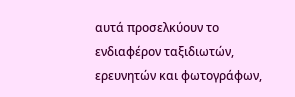αυτά προσελκύουν το ενδιαφέρον ταξιδιωτών, ερευνητών και φωτογράφων,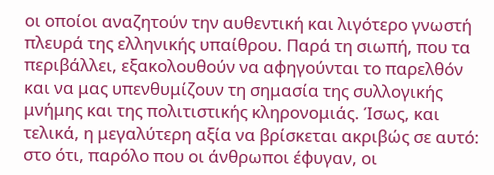οι οποίοι αναζητούν την αυθεντική και λιγότερο γνωστή πλευρά της ελληνικής υπαίθρου. Παρά τη σιωπή, που τα περιβάλλει, εξακολουθούν να αφηγούνται το παρελθόν και να μας υπενθυμίζουν τη σημασία της συλλογικής μνήμης και της πολιτιστικής κληρονομιάς. Ίσως, και τελικά, η μεγαλύτερη αξία να βρίσκεται ακριβώς σε αυτό: στο ότι, παρόλο που οι άνθρωποι έφυγαν, οι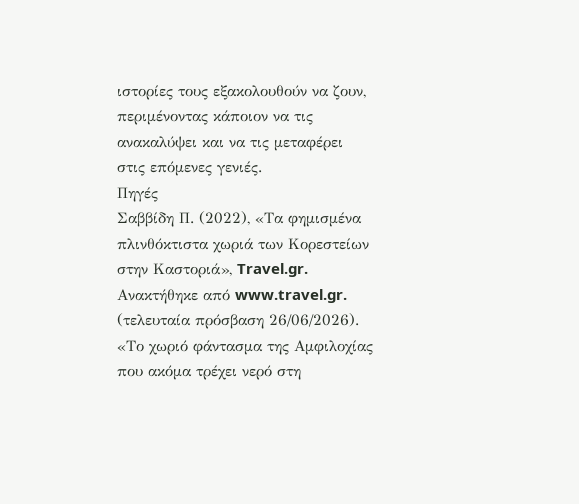ιστορίες τους εξακολουθούν να ζουν, περιμένοντας κάποιον να τις ανακαλύψει και να τις μεταφέρει στις επόμενες γενιές.
Πηγές
Σαββίδη Π. (2022), «Τα φημισμένα πλινθόκτιστα χωριά των Κορεστείων στην Καστοριά», Travel.gr. Ανακτήθηκε από www.travel.gr. (τελευταία πρόσβαση 26/06/2026).
«Το χωριό φάντασμα της Αμφιλοχίας που ακόμα τρέχει νερό στη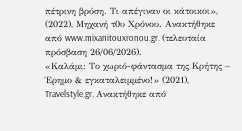πέτρινη βρύση. Τι απέγιναν οι κάτοικοι», (2022), Μηχανή τ0υ Χρόνου. Ανακτήθηκε από www.mixanitouxronou.gr. (τελευταία πρόσβαση 26/06/2026).
«Καλάμι: Το χωριό-φάντασμα της Κρήτης – Έρημο & εγκαταλειμμένο!» (2021), Travelstyle.gr. Ανακτήθηκε από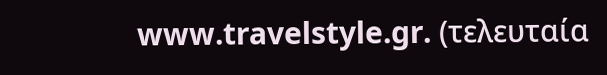www.travelstyle.gr. (τελευταία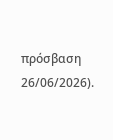πρόσβαση 26/06/2026).